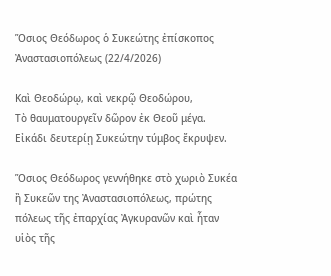Ὅσιος Θεόδωρος ὁ Συκεώτης ἐπίσκοπος Ἀναστασιοπόλεως (22/4/2026)

Καὶ Θεοδώρῳ, καὶ νεκρῷ Θεοδώρου,
Τὸ θαυματουργεῖν δῶρον ἐκ Θεοῦ μέγα.
Εἰκάδι δευτερίῃ Συκεώτην τύμβος ἔκρυψεν.

Ὅσιος Θεόδωρος γεννήθηκε στὸ χωριὸ Συκέα ἢ Συκεῶν της Ἀναστασιοπόλεως, πρώτης πόλεως τῆς ἐπαρχίας Ἀγκυρανῶν καὶ ἦταν υἱὸς τῆς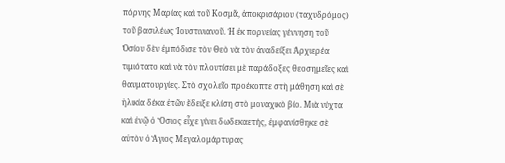πόρνης Μαρίας καὶ τοῦ Κοσμᾶ, ἀποκρισάριου (ταχυδρόμος) τοῦ βασιλέως Ἰουστινιανοῦ. Ἡ ἐκ πορνείας γέννηση τοῦ Ὁσίου δὲν ἐμπόδισε τὸν Θεὸ νὰ τὸν ἀναδείξει Ἀρχιερέα τιμιότατο καὶ νὰ τὸν πλουτίσει μὲ παράδοξες θεοσημεῖες καὶ θαυματουργίες. Στὸ σχολεῖο προέκοπτε στὴ μάθηση καὶ σὲ ἡλικία δέκα ἐτῶν ἔδειξε κλίση στὸ μοναχικὸ βίο. Μιὰ νύχτα καὶ ἐνῷ ὁ Ὅσιος εἶχε γίνει δωδεκαετής, ἐμφανίσθηκε σὲ αὐτὸν ὁ Ἅγιος Μεγαλομάρτυρας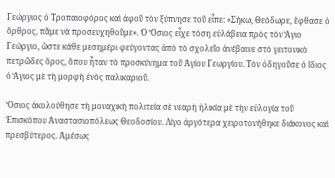Γεώργιος ὁ Τροπαιοφόρος καὶ ἀφοῦ τὸν ξύπνησε τοῦ εἶπε: «Σήκω, Θεόδωρε, ἔφθασε ὁ ὄρθρος, πᾶμε νὰ προσευχηθοῦμε». Ὁ Ὅσιος εἶχε τόση εὐλάβεια πρὸς τὸν Ἅγιο Γεώργιο, ὥστε κάθε μεσημέρι φεύγοντας ἀπὸ τὸ σχολεῖο ἀνέβαινε στὸ γειτονικὸ πετρῶδες ὅρος, ὅπου ἦταν τὸ προσκύνημα τοῦ Ἁγίου Γεωργίου. Τὸν ὁδηγοῦσε ὁ ἴδιος ὁ Ἅγιος μὲ τὴ μορφὴ ἑνὸς παλικαριοῦ.

Ὅσιος ἀκολούθησε τὴ μοναχικὴ πολιτεία σὲ νεαρὴ ἡλικία μὲ τὴν εὐλογία τοῦ Ἐπισκόπου Ἀναστασιοπόλεως Θεοδοσίου. Λίγο ἀργότερα χειροτονήθηκε διάκονος καὶ πρεσβύτερος. Ἀμέσως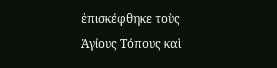ἐπισκέφθηκε τοὺς Ἁγίους Τόπους καὶ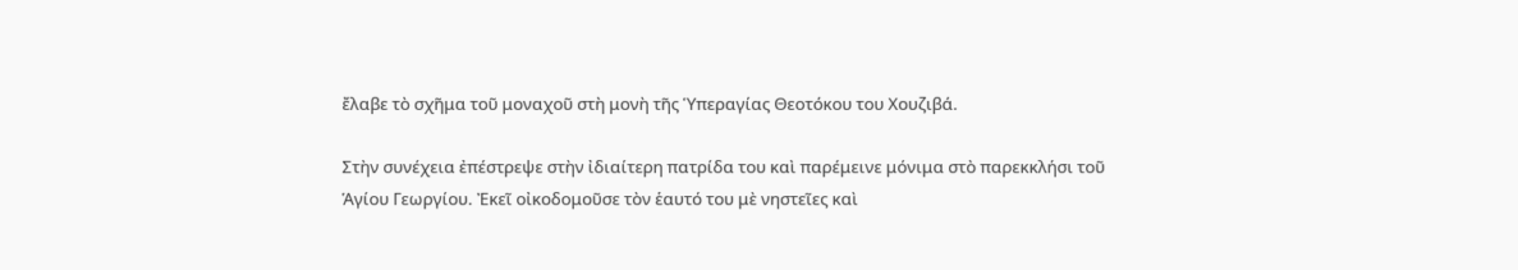ἔλαβε τὸ σχῆμα τοῦ μοναχοῦ στὴ μονὴ τῆς Ὑπεραγίας Θεοτόκου του Χουζιβά.

Στὴν συνέχεια ἐπέστρεψε στὴν ἰδιαίτερη πατρίδα του καὶ παρέμεινε μόνιμα στὸ παρεκκλήσι τοῦ Ἁγίου Γεωργίου. Ἐκεῖ οἰκοδομοῦσε τὸν ἑαυτό του μὲ νηστεῖες καὶ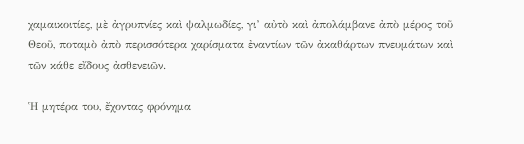χαμαικοιτίες, μὲ ἀγρυπνίες καὶ ψαλμωδίες, γι’ αὐτὸ καὶ ἀπολάμβανε ἀπὸ μέρος τοῦ Θεοῦ, ποταμὸ ἀπὸ περισσότερα χαρίσματα ἐναντίων τῶν ἀκαθάρτων πνευμάτων καὶ τῶν κάθε εἴδους ἀσθενειῶν.

Ἡ μητέρα του, ἔχοντας φρόνημα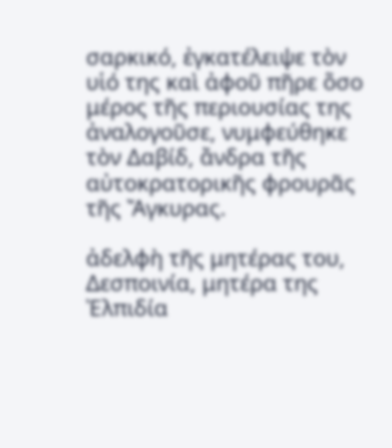σαρκικό, ἐγκατέλειψε τὸν υἱό της καὶ ἀφοῦ πῆρε ὅσο μέρος τῆς περιουσίας της ἀναλογοῦσε, νυμφεύθηκε τὸν Δαβίδ, ἄνδρα τῆς αὐτοκρατορικῆς φρουρᾶς τῆς Ἄγκυρας.

ἀδελφὴ τῆς μητέρας του, Δεσποινία, μητέρα της Ἐλπιδία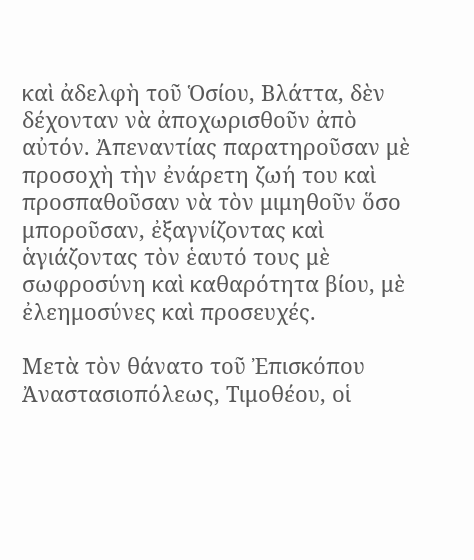καὶ ἀδελφὴ τοῦ Ὁσίου, Βλάττα, δὲν δέχονταν νὰ ἀποχωρισθοῦν ἀπὸ αὐτόν. Ἀπεναντίας παρατηροῦσαν μὲ προσοχὴ τὴν ἐνάρετη ζωή του καὶ προσπαθοῦσαν νὰ τὸν μιμηθοῦν ὅσο μποροῦσαν, ἐξαγνίζοντας καὶ ἁγιάζοντας τὸν ἑαυτό τους μὲ σωφροσύνη καὶ καθαρότητα βίου, μὲ ἐλεημοσύνες καὶ προσευχές.

Μετὰ τὸν θάνατο τοῦ Ἐπισκόπου Ἀναστασιοπόλεως, Τιμοθέου, οἱ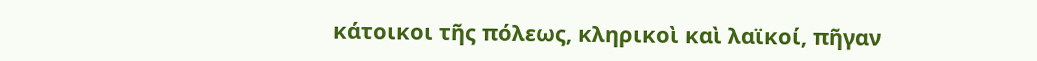κάτοικοι τῆς πόλεως, κληρικοὶ καὶ λαϊκοί, πῆγαν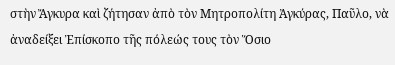στὴν Ἄγκυρα καὶ ζήτησαν ἀπὸ τὸν Μητροπολίτη Ἀγκύρας, Παῦλο, νὰ ἀναδείξει Ἐπίσκοπο τῆς πόλεώς τους τὸν Ὅσιο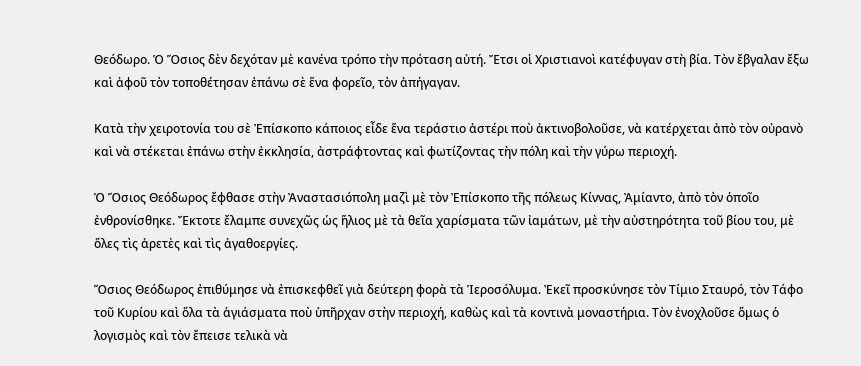Θεόδωρο. Ὁ Ὅσιος δὲν δεχόταν μὲ κανένα τρόπο τὴν πρόταση αὐτή. Ἔτσι οἱ Χριστιανοὶ κατέφυγαν στὴ βία. Τὸν ἔβγαλαν ἔξω καὶ ἀφοῦ τὸν τοποθέτησαν ἐπάνω σὲ ἕνα φορεῖο, τὸν ἀπήγαγαν.

Κατὰ τὴν χειροτονία του σὲ Ἐπίσκοπο κάποιος εἶδε ἕνα τεράστιο ἀστέρι ποὺ ἀκτινοβολοῦσε, νὰ κατέρχεται ἀπὸ τὸν οὐρανὸ καὶ νὰ στέκεται ἐπάνω στὴν ἐκκλησία, ἀστράφτοντας καὶ φωτίζοντας τὴν πόλη καὶ τὴν γύρω περιοχή.

Ὁ Ὅσιος Θεόδωρος ἔφθασε στὴν Ἀναστασιόπολη μαζὶ μὲ τὸν Ἐπίσκοπο τῆς πόλεως Κίννας, Ἀμίαντο, ἀπὸ τὸν ὁποῖο ἐνθρονίσθηκε. Ἔκτοτε ἔλαμπε συνεχῶς ὡς ἥλιος μὲ τὰ θεῖα χαρίσματα τῶν ἰαμάτων, μὲ τὴν αὐστηρότητα τοῦ βίου του, μὲ ὅλες τὶς ἀρετὲς καὶ τὶς ἀγαθοεργίες.

Ὅσιος Θεόδωρος ἐπιθύμησε νὰ ἐπισκεφθεῖ γιὰ δεύτερη φορὰ τὰ Ἱεροσόλυμα. Ἐκεῖ προσκύνησε τὸν Τίμιο Σταυρό, τὸν Τάφο τοῦ Κυρίου καὶ ὅλα τὰ ἁγιάσματα ποὺ ὑπῆρχαν στὴν περιοχή, καθὼς καὶ τὰ κοντινὰ μοναστήρια. Τὸν ἐνοχλοῦσε ὅμως ὁ λογισμὸς καὶ τὸν ἔπεισε τελικὰ νὰ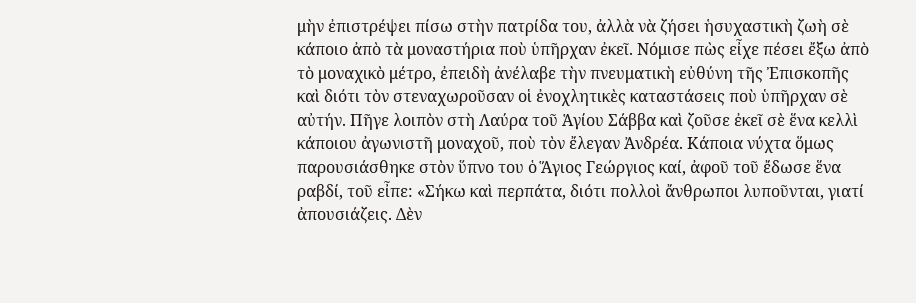μὴν ἐπιστρέψει πίσω στὴν πατρίδα του, ἀλλὰ νὰ ζήσει ἡσυχαστικὴ ζωὴ σὲ κάποιο ἀπὸ τὰ μοναστήρια ποὺ ὑπῆρχαν ἐκεῖ. Νόμισε πὼς εἶχε πέσει ἔξω ἀπὸ τὸ μοναχικὸ μέτρο, ἐπειδὴ ἀνέλαβε τὴν πνευματικὴ εὐθύνη τῆς Ἐπισκοπῆς καὶ διότι τὸν στεναχωροῦσαν οἱ ἐνοχλητικὲς καταστάσεις ποὺ ὑπῆρχαν σὲ αὐτήν. Πῆγε λοιπὸν στὴ Λαύρα τοῦ Ἁγίου Σάββα καὶ ζοῦσε ἐκεῖ σὲ ἕνα κελλὶ κάποιου ἀγωνιστῆ μοναχοῦ, ποὺ τὸν ἔλεγαν Ἀνδρέα. Κάποια νύχτα ὅμως παρουσιάσθηκε στὸν ὕπνο του ὁ Ἅγιος Γεώργιος καί, ἀφοῦ τοῦ ἔδωσε ἕνα ραβδί, τοῦ εἶπε: «Σήκω καὶ περπάτα, διότι πολλοὶ ἄνθρωποι λυποῦνται, γιατί ἀπουσιάζεις. Δὲν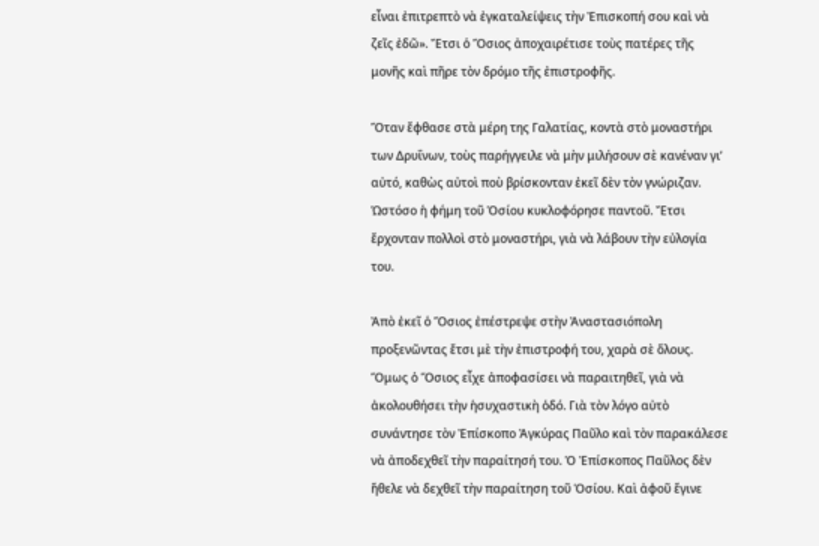εἶναι ἐπιτρεπτὸ νὰ ἐγκαταλείψεις τὴν Ἐπισκοπή σου καὶ νὰ ζεῖς ἐδῶ». Ἔτσι ὁ Ὅσιος ἀποχαιρέτισε τοὺς πατέρες τῆς μονῆς καὶ πῆρε τὸν δρόμο τῆς ἐπιστροφῆς.

Ὅταν ἔφθασε στὰ μέρη της Γαλατίας, κοντὰ στὸ μοναστήρι των Δρυΐνων, τοὺς παρήγγειλε νὰ μὴν μιλήσουν σὲ κανέναν γι’ αὐτό, καθὼς αὐτοὶ ποὺ βρίσκονταν ἐκεῖ δὲν τὸν γνώριζαν. Ὡστόσο ἡ φήμη τοῦ Ὁσίου κυκλοφόρησε παντοῦ. Ἔτσι ἔρχονταν πολλοὶ στὸ μοναστήρι, γιὰ νὰ λάβουν τὴν εὐλογία του.

Ἀπὸ ἐκεῖ ὁ Ὅσιος ἐπέστρεψε στὴν Ἀναστασιόπολη προξενῶντας ἔτσι μὲ τὴν ἐπιστροφή του, χαρὰ σὲ ὅλους. Ὅμως ὁ Ὅσιος εἶχε ἀποφασίσει νὰ παραιτηθεῖ, γιὰ νὰ ἀκολουθήσει τὴν ἡσυχαστικὴ ὁδό. Γιὰ τὸν λόγο αὐτὸ συνάντησε τὸν Ἐπίσκοπο Ἀγκύρας Παῦλο καὶ τὸν παρακάλεσε νὰ ἀποδεχθεῖ τὴν παραίτησή του. Ὁ Ἐπίσκοπος Παῦλος δὲν ἤθελε νὰ δεχθεῖ τὴν παραίτηση τοῦ Ὁσίου. Καὶ ἀφοῦ ἔγινε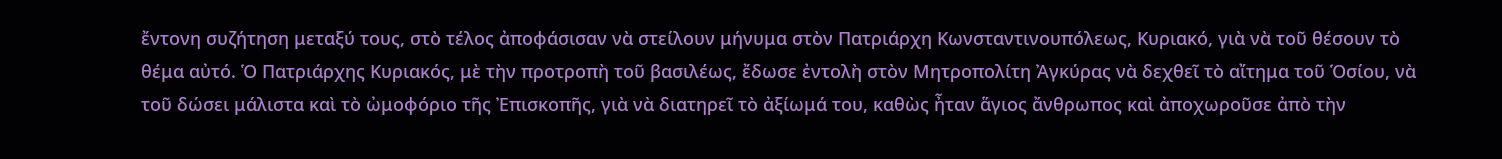ἔντονη συζήτηση μεταξύ τους, στὸ τέλος ἀποφάσισαν νὰ στείλουν μήνυμα στὸν Πατριάρχη Κωνσταντινουπόλεως, Κυριακό, γιὰ νὰ τοῦ θέσουν τὸ θέμα αὐτό. Ὁ Πατριάρχης Κυριακός, μὲ τὴν προτροπὴ τοῦ βασιλέως, ἔδωσε ἐντολὴ στὸν Μητροπολίτη Ἀγκύρας νὰ δεχθεῖ τὸ αἴτημα τοῦ Ὁσίου, νὰ τοῦ δώσει μάλιστα καὶ τὸ ὠμοφόριο τῆς Ἐπισκοπῆς, γιὰ νὰ διατηρεῖ τὸ ἀξίωμά του, καθὼς ἦταν ἅγιος ἄνθρωπος καὶ ἀποχωροῦσε ἀπὸ τὴν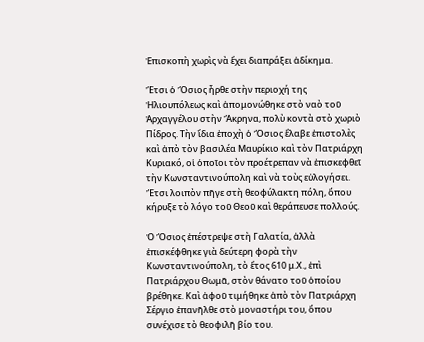Ἐπισκοπὴ χωρὶς νὰ ἔχει διαπράξει ἀδίκημα.

Ἔτσι ὁ Ὅσιος ἦρθε στὴν περιοχή της Ἠλιουπόλεως καὶ ἀπομονώθηκε στὸ ναὸ τοῦ Ἀρχαγγέλου στὴν Ἄκρηνα, πολὺ κοντὰ στὸ χωριὸ Πίδρος. Τὴν ἴδια ἐποχὴ ὁ Ὅσιος ἔλαβε ἐπιστολὲς καὶ ἀπὸ τὸν βασιλέα Μαυρίκιο καὶ τὸν Πατριάρχη Κυριακό, οἱ ὁποῖοι τὸν προέτρεπαν νὰ ἐπισκεφθεῖ τὴν Κωνσταντινούπολη καὶ νὰ τοὺς εὐλογήσει. Ἔτσι λοιπὸν πῆγε στὴ θεοφύλακτη πόλη, ὅπου κήρυξε τὸ λόγο τοῦ Θεοῦ καὶ θεράπευσε πολλούς.

Ὁ Ὅσιος ἐπέστρεψε στὴ Γαλατία, ἀλλὰ ἐπισκέφθηκε γιὰ δεύτερη φορὰ τὴν Κωνσταντινούπολη, τὸ ἔτος 610 μ.Χ., ἐπὶ Πατριάρχου Θωμᾶ, στὸν θάνατο τοῦ ὁποίου βρέθηκε. Καὶ ἀφοῦ τιμήθηκε ἀπὸ τὸν Πατριάρχη Σέργιο ἐπανῆλθε στὸ μοναστήρι του, ὅπου συνέχισε τὸ θεοφιλῆ βίο του.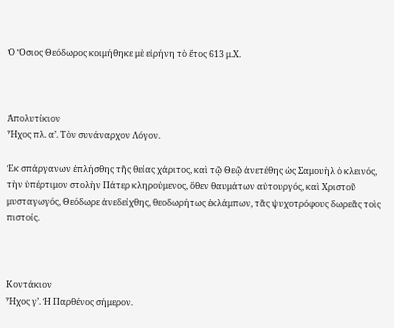Ὁ Ὅσιος Θεόδωρος κοιμήθηκε μὲ εἰρήνη τὸ ἔτος 613 μ.Χ.



Ἀπολυτίκιον
Ἦχος πλ. α’. Τὸν συνάναρχον Λόγον.

Ἐκ σπάργανων ἐπλήσθης τῆς θείας χάριτος, καὶ τῷ Θεῷ ἀνετέθης ὡς Σαμουὴλ ὁ κλεινός, τὴν ὑπέρτιμον στολὴν Πάτερ κληρούμενος, ὅθεν θαυμάτων αὐτουργός, καὶ Χριστοῦ μυσταγωγός, Θεόδωρε ἀνεδείχθης, θεοδωρήτως ἐκλάμπων, τᾶς ψυχοτρόφους δωρεᾶς τοὶς πιστοίς.



Κοντάκιον
Ἦχος γ’. Ἡ Παρθένος σήμερον.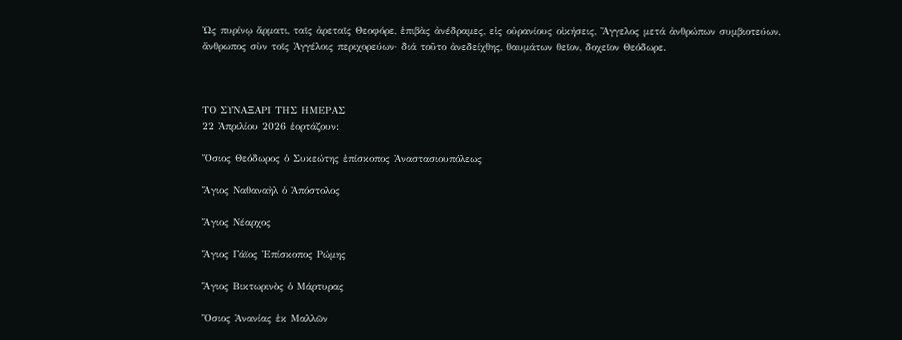Ὡς πυρίνῳ ἅρματι, ταῖς ἀρεταῖς Θεοφόρε, ἐπιβὰς ἀνέδραμες, εἰς οὐρανίους οἰκήσεις, Ἄγγελος μετά ἀνθρώπων συμβιοτεύων, ἄνθρωπος σὺν τοῖς Ἀγγέλοις περιχορεύων· διά τοῦτο ἀνεδείχθης, θαυμάτων θεῖον, δοχεῖον Θεόδωρε.



ΤΟ ΣΥΝΑΞΑΡΙ ΤΗΣ ΗΜΕΡΑΣ
22 Ἀπριλίου 2026 ἑορτάζουν:

Ὅσιος Θεόδωρος ὁ Συκεώτης ἐπίσκοπος Ἀναστασιουπόλεως

Ἅγιος Ναθαναὴλ ὁ Ἀπόστολος

Ἅγιος Νέαρχος

Ἅγιος Γάϊος Ἐπίσκοπος Ρώμης

Ἅγιος Βικτωρινὸς ὁ Μάρτυρας

Ὅσιος Ἀνανίας ἐκ Μαλλῶν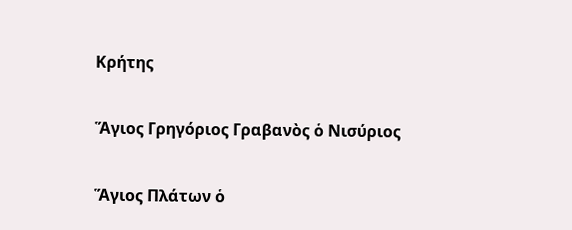Κρήτης

Ἅγιος Γρηγόριος Γραβανὸς ὁ Νισύριος

Ἅγιος Πλάτων ὁ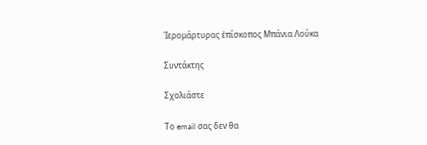Ἱερομάρτυρας ἐπίσκοπος Μπάνια Λούκα

Συντάκτης

Σχολιάστε

Το email σας δεν θα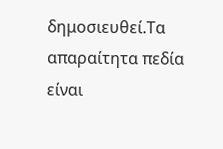δημοσιευθεί.Τα απαραίτητα πεδία είναι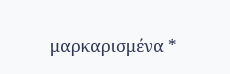μαρκαρισμένα *